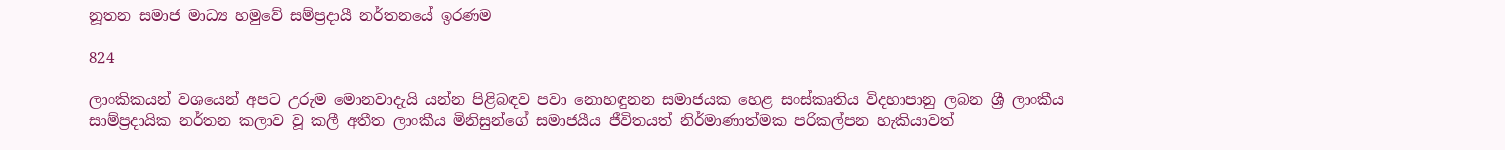නූතන සමාජ මාධ්‍ය හමුවේ සම්ප්‍රදායී නර්තනයේ ඉරණම

824

ලාංකිකයන් වශයෙන් අපට උරුම මොනවාදැයි යන්න පිළිබඳව පවා නොහඳුනන සමාජයක හෙළ සංස්කෘතිය විදහාපානු ලබන ශ්‍රී ලාංකීය සාම්ප්‍රදායික නර්තන කලාව වූ කලී අතීත ලාංකීය මිනිසුන්ගේ සමාජයීය ජීවිතයත් නිර්මාණාත්මක පරිකල්පන හැකියාවත්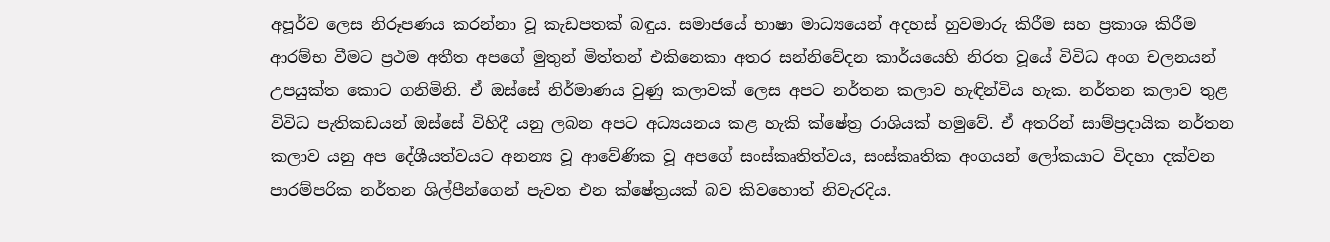අපූර්ව ලෙස නිරූපණය කරන්නා වූ කැඩපතක් බඳුය. සමාජයේ භාෂා මාධ්‍යයෙන් අදහස් හුවමාරු කිරීම සහ ප්‍රකාශ කිරීම ආරම්භ වීමට ප්‍රථම අතීත අපගේ මුතුන් මිත්තන් එකිනෙකා අතර සන්නිවේදන කාර්යයෙහි නිරත වූයේ විවිධ අංග චලනයන් උපයුක්ත කොට ගනිමිනි. ඒ ඔස්සේ නිර්මාණය වුණු කලාවක් ලෙස අපට නර්තන කලාව හැඳින්විය හැක. නර්තන කලාව තුළ විවිධ පැතිකඩයන් ඔස්සේ විහිදී යනු ලබන අපට අධ්‍යයනය කළ හැකි ක්ෂේත්‍ර රාශියක් හමුවේ. ඒ අතරින් සාම්ප්‍රදායික නර්තන කලාව යනු අප දේශීයත්වයට අනන්‍ය වූ ආවේණික වූ අපගේ සංස්කෘතිත්වය, සංස්කෘතික අංගයන් ලෝකයාට විදහා දක්වන පාරම්පරික නර්තන ශිල්පීන්ගෙන් පැවත එන ක්ෂේත්‍රයක් බව කිවහොත් නිවැරදිය.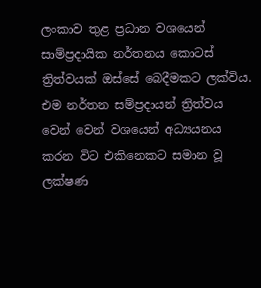ලංකාව තුළ ප්‍රධාන වශයෙන් සාම්ප්‍රදායික නර්තනය කොටස් ත්‍රිත්වයක් ඔස්සේ බෙදීමකට ලක්විය. එම නර්තන සම්ප්‍රදායන් ත්‍රිත්වය වෙන් වෙන් වශයෙන් අධ්‍යයනය කරන විට එකිනෙකට සමාන වූ ලක්ෂණ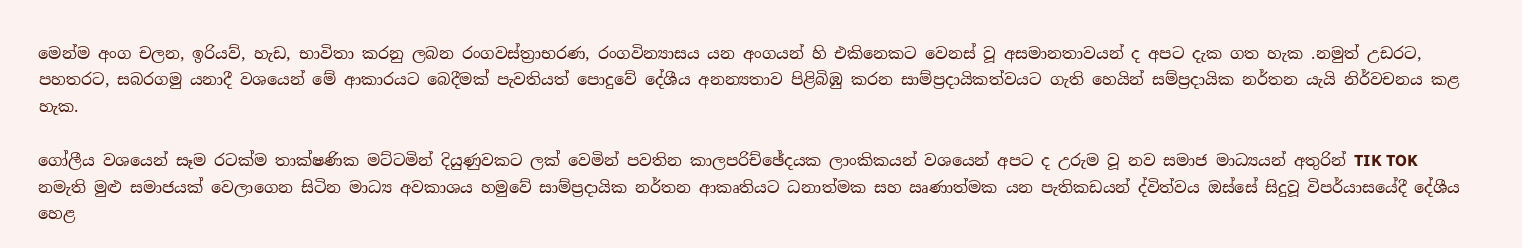මෙන්ම අංග චලන, ඉරියව්, හැඩ, භාවිතා කරනු ලබන රංගවස්ත්‍රාභරණ, රංගවින්‍යාසය යන අංගයන් හි එකිනෙකට වෙනස් වූ අසමානතාවයන් ද අපට දැක ගත හැක .නමුත් උඩරට, පහතරට, සබරගමු යනාදී වශයෙන් මේ ආකාරයට බෙදීමක් පැවතියත් පොදුවේ දේශීය අනන්‍යතාව පිළිබිඹු කරන සාම්ප්‍රදායිකත්වයට ගැති හෙයින් සම්ප්‍රදායික නර්තන යැයි නිර්වචනය කළ හැක.

ගෝලීය වශයෙන් සෑම රටක්ම තාක්ෂණික මට්ටමින් දියුණුවකට ලක් වෙමින් පවතින කාලපරිච්ඡේදයක ලාංකිකයන් වශයෙන් අපට ද උරුම වූ නව සමාජ මාධ්‍යයන් අතුරින් TIK TOK නමැති මුළු සමාජයක් වෙලාගෙන සිටින මාධ්‍ය අවකාශය හමුවේ සාම්ප්‍රදායික නර්තන ආකෘතියට ධනාත්මක සහ ඍණාත්මක යන පැතිකඩයන් ද්විත්වය ඔස්සේ සිදුවූ විපර්යාසයේදී දේශීය හෙළ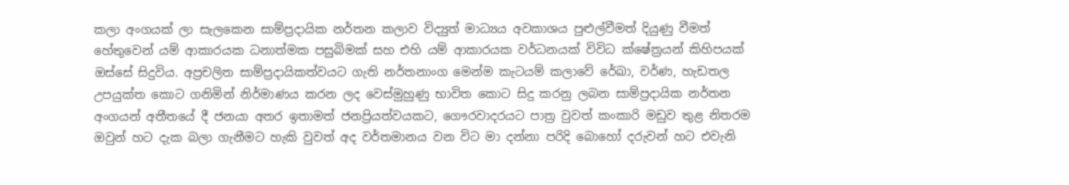කලා අංගයක් ලා සැලකෙන සාම්ප්‍රදායික නර්තන කලාව විද්‍යුත් මාධ්‍යය අවකාශය පුළුල්වීමත් දියුණු වීමත් හේතුවෙන් යම් ආකාරයක ධනාත්මක පසුබිමක් සහ එහි යම් ආකාරයක වර්ධනයක් විවිධ ක්ෂේත්‍රයන් කිහිපයක් ඔස්සේ සිදුවිය. අප්‍රචලිත සාම්ප්‍රදායිකත්වයට ගැති නර්තනාංග මෙන්ම කැටයම් කලාවේ රේඛා, වර්ණ, හැඩතල උපයුක්ත කොට ගනිමින් නිර්මාණය කරන ලද වෙස්මුහුණු භාවිත කොට සිදු කරනු ලබන සාම්ප්‍රදායික නර්තන අංගයන් අතීතයේ දී ජනයා අතර ඉතාමත් ජනප්‍රියත්වයකට, ගෞරවාදරයට පාත්‍ර වුවත් කංකාරි මඩුව තුළ නිතරම ඔවුන් හට දැක බලා ගැනීමට හැකි වුවත් අද වර්තමානය වන විට මා දන්නා පරිදි බොහෝ දරුවන් හට එවැනි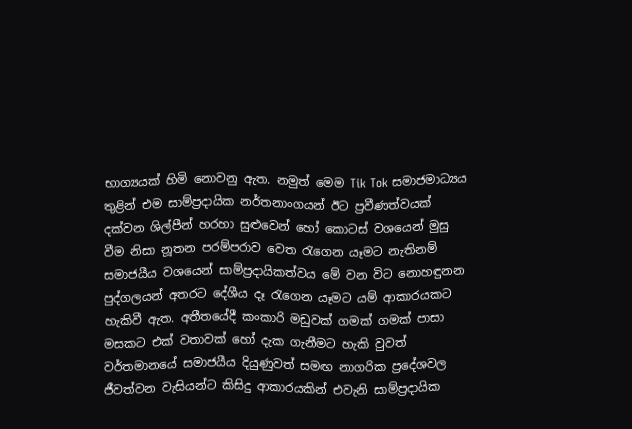භාග්‍යයක් හිමි නොවනු ඇත. නමුත් මෙම Tik Tok සමාජමාධ්‍යය තුළින් එම සාම්ප්‍රදායික නර්තනාංගයන් ඊට ප්‍රවීණත්වයක් දක්වන ශිල්පීන් හරහා සුළුවෙන් හෝ කොටස් වශයෙන් මුසු වීම නිසා නූතන පරම්පරාව වෙත රැගෙන යෑමට නැතිනම් සමාජයීය වශයෙන් සාම්ප්‍රදායිකත්වය මේ වන විට නොහඳුනන පුද්ගලයන් අතරට දේශීය දෑ රැගෙන යෑමට යම් ආකාරයකට හැකිවී ඇත. අතීතයේදී කංකාරි මඩුවක් ගමක් ගමක් පාසා මසකට එක් වතාවක් හෝ දැක ගැනීමට හැකි වුවත් වර්තමානයේ සමාජයීය දියුණුවත් සමඟ නාගරික ප්‍රදේශවල ජීවත්වන වැසියන්ට කිසිදු ආකාරයකින් එවැනි සාම්ප්‍රදායික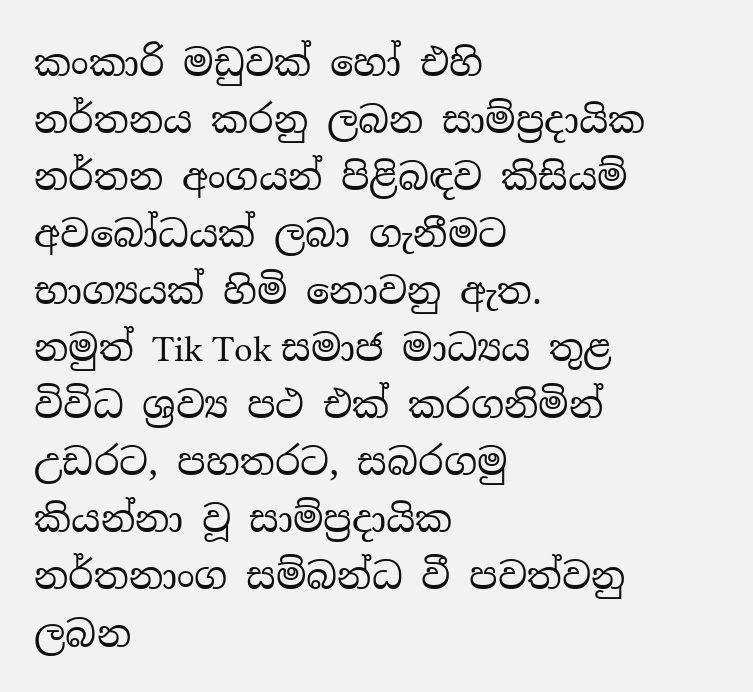කංකාරි මඩුවක් හෝ එහි නර්තනය කරනු ලබන සාම්ප්‍රදායික නර්තන අංගයන් පිළිබඳව කිසියම් අවබෝධයක් ලබා ගැනීමට භාග්‍යයක් හිමි නොවනු ඇත. නමුත් Tik Tok සමාජ මාධ්‍යය තුළ විවිධ ශ්‍රව්‍ය පථ එක් කරගනිමින් උඩරට, පහතරට, සබරගමු කියන්නා වූ සාම්ප්‍රදායික නර්තනාංග සම්බන්ධ වී පවත්වනු ලබන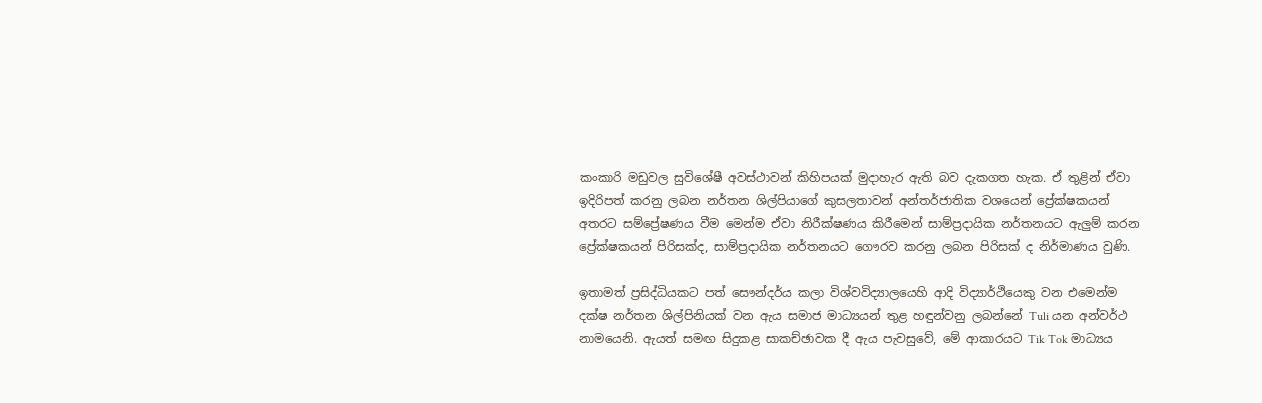කංකාරි මඩුවල සුවිශේෂී අවස්ථාවන් කිහිපයක් මුදාහැර ඇති බව දැකගත හැක. ඒ තුළින් ඒවා ඉදිරිපත් කරනු ලබන නර්තන ශිල්පියාගේ කුසලතාවන් අන්තර්ජාතික වශයෙන් ප්‍රේක්ෂකයන් අතරට සම්ප්‍රේෂණය වීම මෙන්ම ඒවා නිරීක්ෂණය කිරීමෙන් සාම්ප්‍රදායික නර්තනයට ඇලුම් කරන ප්‍රේක්ෂකයන් පිරිසක්ද, සාම්ප්‍රදායික නර්තනයට ගෞරව කරනු ලබන පිරිසක් ද නිර්මාණය වුණි.

ඉතාමත් ප්‍රසිද්ධියකට පත් සෞන්දර්ය කලා විශ්වවිද්‍යාලයෙහි ආදි විද්‍යාර්ථියෙකු වන එමෙන්ම දක්ෂ නර්තන ශිල්පිනියක් වන ඇය සමාජ මාධ්‍යයන් තුළ හඳුන්වනු ලබන්නේ Tuli යන අන්වර්ථ නාමයෙනි. ඇයත් සමඟ සිදුකළ සාකච්ඡාවක දී ඇය පැවසුවේ, මේ ආකාරයට Tik Tok මාධ්‍යය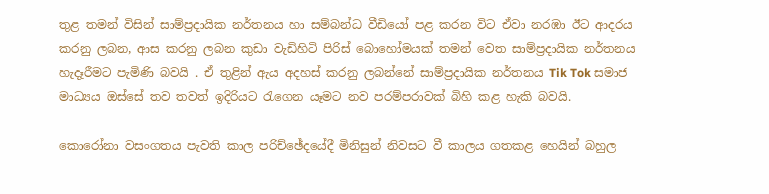තුළ තමන් විසින් සාම්ප්‍රදායික නර්තනය හා සම්බන්ධ වීඩියෝ පළ කරන විට ඒවා නරඹා ඊට ආදරය කරනු ලබන, ආස කරනු ලබන කුඩා වැඩිහිටි පිරිස් බොහෝමයක් තමන් වෙත සාම්ප්‍රදායික නර්තනය හැදෑරීමට පැමිණි බවයි . ඒ තුළින් ඇය අදහස් කරනු ලබන්නේ සාම්ප්‍රදායික නර්තනය Tik Tok සමාජ මාධ්‍යය ඔස්සේ තව තවත් ඉදිරියට රැගෙන යෑමට නව පරම්පරාවක් බිහි කළ හැකි බවයි.

කොරෝනා වසංගතය පැවති කාල පරිච්ඡේදයේදී මිනිසුන් නිවසට වී කාලය ගතකළ හෙයින් බහුල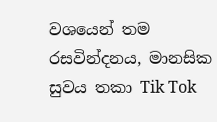වශයෙන් තම රසවින්දනය, මානසික සුවය තකා Tik Tok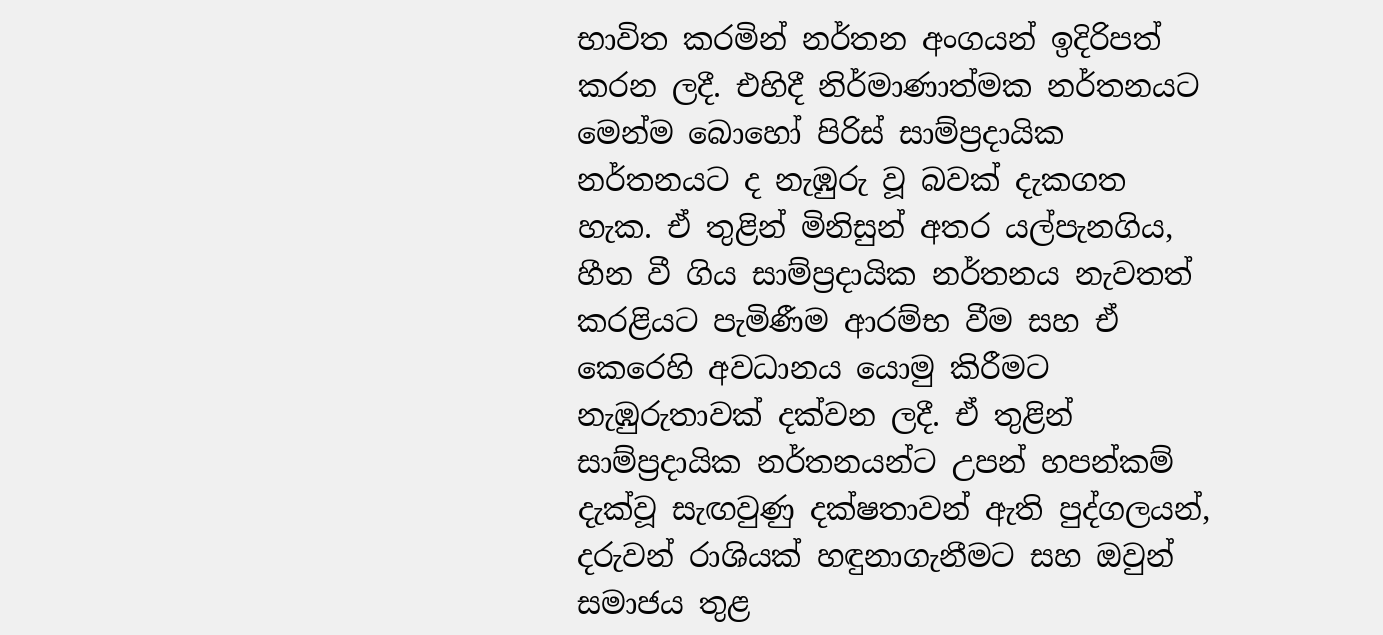භාවිත කරමින් නර්තන අංගයන් ඉදිරිපත් කරන ලදී. එහිදී නිර්මාණාත්මක නර්තනයට මෙන්ම බොහෝ පිරිස් සාම්ප්‍රදායික නර්තනයට ද නැඹුරු වූ බවක් දැකගත හැක. ඒ තුළින් මිනිසුන් අතර යල්පැනගිය, හීන වී ගිය සාම්ප්‍රදායික නර්තනය නැවතත් කරළියට පැමිණීම ආරම්භ වීම සහ ඒ කෙරෙහි අවධානය යොමු කිරීමට නැඹුරුතාවක් දක්වන ලදී. ඒ තුළින් සාම්ප්‍රදායික නර්තනයන්ට උපන් හපන්කම් දැක්වූ සැඟවුණු දක්ෂතාවන් ඇති පුද්ගලයන්, දරුවන් රාශියක් හඳුනාගැනීමට සහ ඔවුන් සමාජය තුළ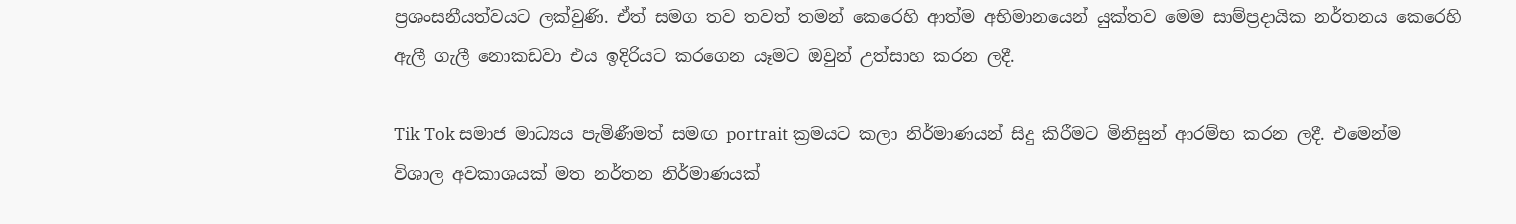ප්‍රශංසනීයත්වයට ලක්වුණි. ඒත් සමග තව තවත් තමන් කෙරෙහි ආත්ම අභිමානයෙන් යුක්තව මෙම සාම්ප්‍රදායික නර්තනය කෙරෙහි ඇලී ගැලී නොකඩවා එය ඉදිරියට කරගෙන යෑමට ඔවුන් උත්සාහ කරන ලදී.

Tik Tok සමාජ මාධ්‍යය පැමිණීමත් සමඟ portrait ක්‍රමයට කලා නිර්මාණයන් සිදු කිරීමට මිනිසුන් ආරම්භ කරන ලදී. එමෙන්ම විශාල අවකාශයක් මත නර්තන නිර්මාණයක්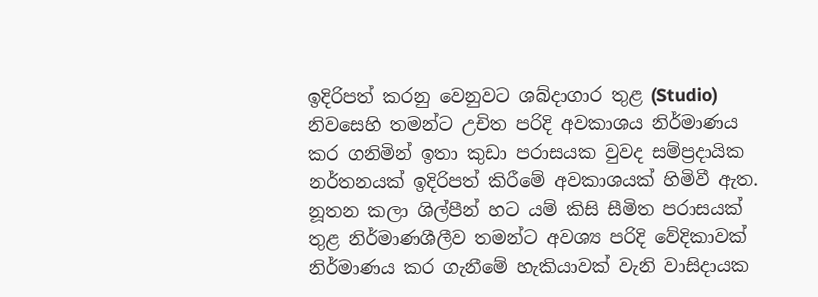ඉදිරිපත් කරනු වෙනුවට ශබ්දාගාර තුළ (Studio) නිවසෙහි තමන්ට උචිත පරිදි අවකාශය නිර්මාණය කර ගනිමින් ඉතා කුඩා පරාසයක වුවද සම්ප්‍රදායික නර්තනයක් ඉදිරිපත් කිරීමේ අවකාශයක් හිමිවී ඇත. නූතන කලා ශිල්පීන් හට යම් කිසි සීමිත පරාසයක් තුළ නිර්මාණශීලීව තමන්ට අවශ්‍ය පරිදි වේදිකාවක් නිර්මාණය කර ගැනීමේ හැකියාවක් වැනි වාසිදායක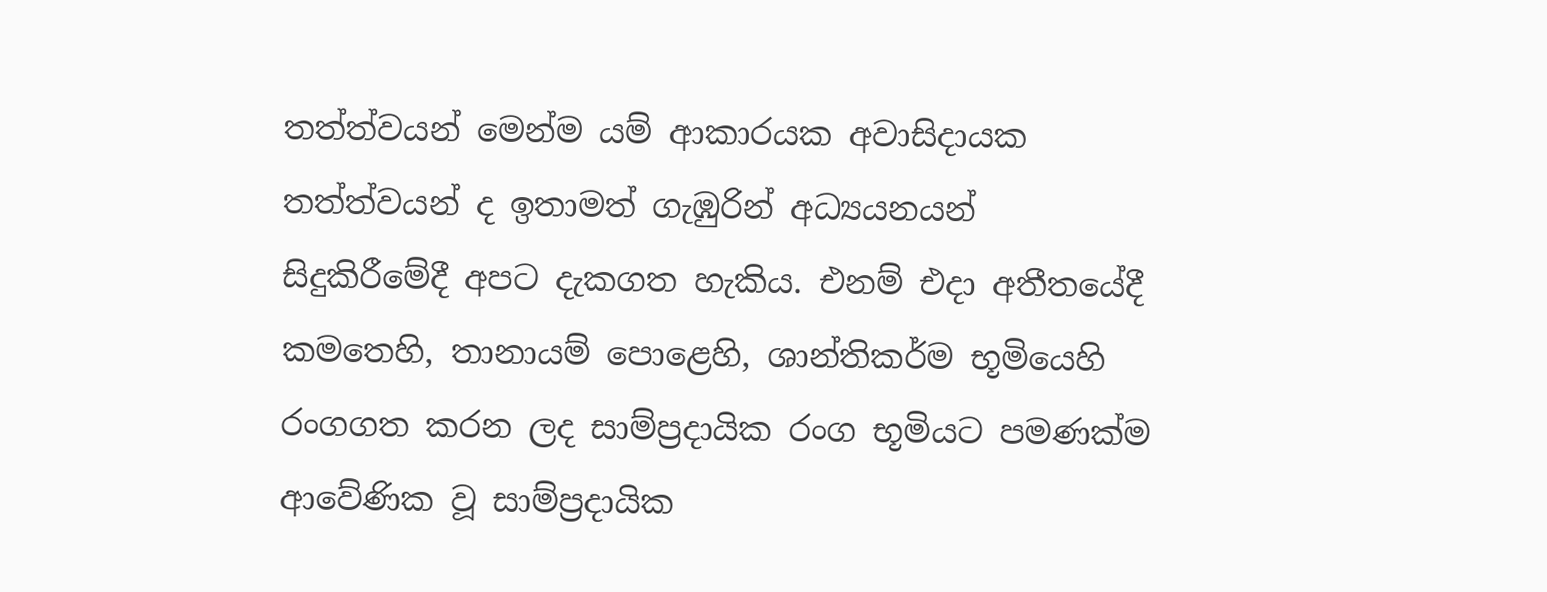තත්ත්වයන් මෙන්ම යම් ආකාරයක අවාසිදායක තත්ත්වයන් ද ඉතාමත් ගැඹුරින් අධ්‍යයනයන් සිදුකිරීමේදී අපට දැකගත හැකිය. එනම් එදා අතීතයේදී කමතෙහි, තානායම් පොළෙහි, ශාන්තිකර්ම භූමියෙහි රංගගත කරන ලද සාම්ප්‍රදායික රංග භූමියට පමණක්ම ආවේණික වූ සාම්ප්‍රදායික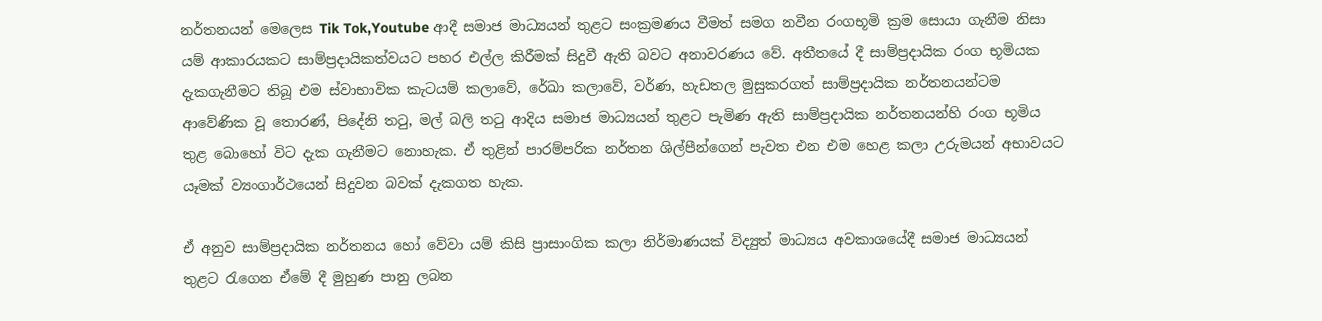නර්තනයන් මෙලෙස Tik Tok,Youtube ආදී සමාජ මාධ්‍යයන් තුළට සංක්‍රමණය වීමත් සමග නවීන රංගභූමි ක්‍රම සොයා ගැනීම නිසා යම් ආකාරයකට සාම්ප්‍රදායිකත්වයට පහර එල්ල කිරීමක් සිදුවී ඇති බවට අනාවරණය වේ. අතීතයේ දී සාම්ප්‍රදායික රංග භූමියක දැකගැනීමට තිබූ එම ස්වාභාවික කැටයම් කලාවේ, රේඛා කලාවේ, වර්ණ, හැඩතල මුසුකරගත් සාම්ප්‍රදායික නර්තනයන්ටම ආවේණික වූ තොරණ්, පිදේනි තටු, මල් බලි තටු ආදිය සමාජ මාධ්‍යයන් තුළට පැමිණ ඇති සාම්ප්‍රදායික නර්තනයන්හි රංග භූමිය තුළ බොහෝ විට දැක ගැනීමට නොහැක. ඒ තුළින් පාරම්පරික නර්තන ශිල්පීන්ගෙන් පැවත එන එම හෙළ කලා උරුමයන් අභාවයට යෑමක් ව්‍යංගාර්ථයෙන් සිදුවන බවක් දැකගත හැක.

ඒ අනුව සාම්ප්‍රදායික නර්තනය හෝ වේවා යම් කිසි ප්‍රාසාංගික කලා නිර්මාණයක් විද්‍යුත් මාධ්‍යය අවකාශයේදී සමාජ මාධ්‍යයන් තුළට රැගෙන ඒමේ දී මුහුණ පානු ලබන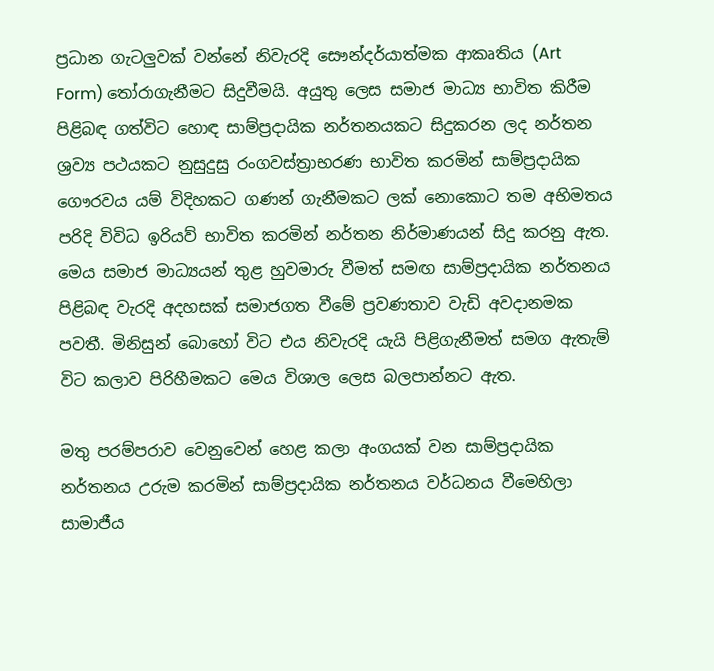ප්‍රධාන ගැටලුවක් වන්නේ නිවැරදි සෞන්දර්යාත්මක ආකෘතිය (Art Form) තෝරාගැනීමට සිදුවීමයි. අයුතු ලෙස සමාජ මාධ්‍ය භාවිත කිරීම පිළිබඳ ගත්විට හොඳ සාම්ප්‍රදායික නර්තනයකට සිදුකරන ලද නර්තන ශ්‍රව්‍ය පථයකට නුසුදුසු රංගවස්ත්‍රාභරණ භාවිත කරමින් සාම්ප්‍රදායික ගෞරවය යම් විදිහකට ගණන් ගැනීමකට ලක් නොකොට තම අභිමතය පරිදි විවිධ ඉරියව් භාවිත කරමින් නර්තන නිර්මාණයන් සිදු කරනු ඇත. මෙය සමාජ මාධ්‍යයන් තුළ හුවමාරු වීමත් සමඟ සාම්ප්‍රදායික නර්තනය පිළිබඳ වැරදි අදහසක් සමාජගත වීමේ ප්‍රවණතාව වැඩි අවදානමක පවතී. මිනිසුන් බොහෝ විට එය නිවැරදි යැයි පිළිගැනීමත් සමග ඇතැම් විට කලාව පිරිහීමකට මෙය විශාල ලෙස බලපාන්නට ඇත.

මතු පරම්පරාව වෙනුවෙන් හෙළ කලා අංගයක් වන සාම්ප්‍රදායික නර්තනය උරුම කරමින් සාම්ප්‍රදායික නර්තනය වර්ධනය වීමෙහිලා සාමාජීය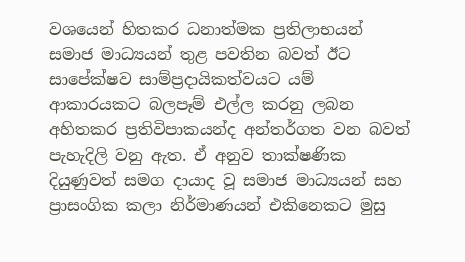වශයෙන් හිතකර ධනාත්මක ප්‍රතිලාභයන් සමාජ මාධ්‍යයන් තුළ පවතින බවත් ඊට සාපේක්ෂව සාම්ප්‍රදායිකත්වයට යම් ආකාරයකට බලපෑම් එල්ල කරනු ලබන අහිතකර ප්‍රතිවිපාකයන්ද අන්තර්ගත වන බවත් පැහැදිලි වනු ඇත. ඒ අනුව තාක්ෂණික දියුණුවත් සමග දායාද වූ සමාජ මාධ්‍යයන් සහ ප්‍රාසංගික කලා නිර්මාණයන් එකිනෙකට මුසු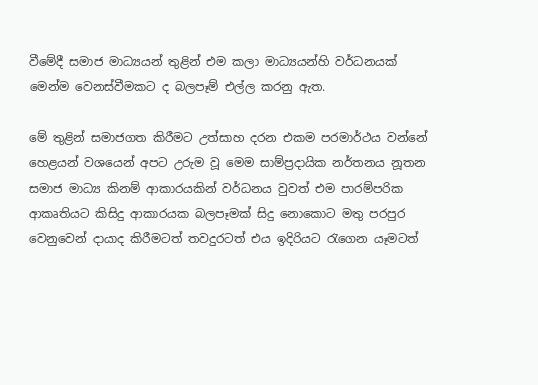වීමේදී සමාජ මාධ්‍යයන් තුළින් එම කලා මාධ්‍යයන්හි වර්ධනයක් මෙන්ම වෙනස්වීමකට ද බලපෑම් එල්ල කරනු ඇත.

මේ තුළින් සමාජගත කිරීමට උත්සාහ දරන එකම පරමාර්ථය වන්නේ හෙළයන් වශයෙන් අපට උරුම වූ මෙම සාම්ප්‍රදායික නර්තනය නූතන සමාජ මාධ්‍ය කිනම් ආකාරයකින් වර්ධනය වුවත් එම පාරම්පරික ආකෘතියට කිසිදු ආකාරයක බලපෑමක් සිදු නොකොට මතු පරපුර වෙනුවෙන් දායාද කිරීමටත් තවදුරටත් එය ඉදිරියට රැගෙන යෑමටත්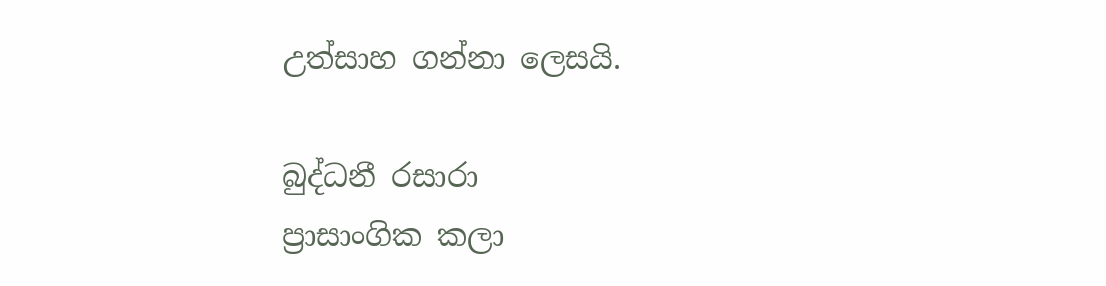උත්සාහ ගන්නා ලෙසයි.

බුද්ධනී රසාරා
ප්‍රාසාංගික කලා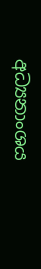අධ්‍යනාංශය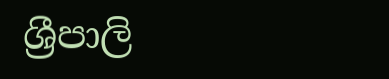ශ්‍රීපාලි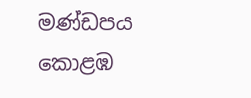මණ්ඩපය
කොළඹ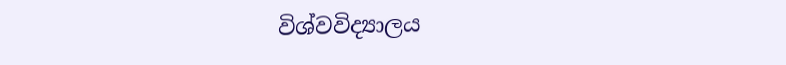විශ්වවිද්‍යාලය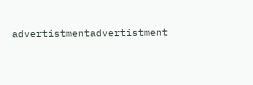advertistmentadvertistment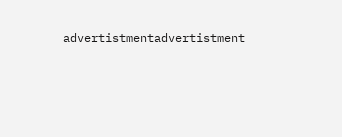advertistmentadvertistment